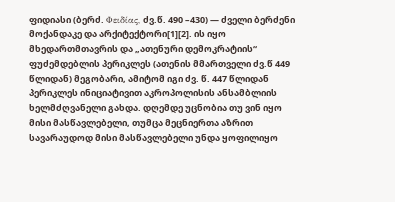ფიდიასი (ბერძ. Φειδίας, ძვ.წ. 490 –430) — ძველი ბერძენი მოქანდაკე და არქიტექტორი[1][2]. ის იყო მხედართმთავრის და „ათენური დემოკრატიის“ ფუძემდებლის პერიკლეს (ათენის მმართველი ძვ.წ 449 წლიდან) მეგობარი, ამიტომ იგი ძვ. წ. 447 წლიდან პერიკლეს ინიციატივით აკროპოლისის ანსამბლიის ხელმძღვანელი გახდა. დღემდე უცნობია თუ ვინ იყო მისი მასწავლებელი, თუმცა მეცნიერთა აზრით სავარაუდოდ მისი მასწავლებელი უნდა ყოფილიყო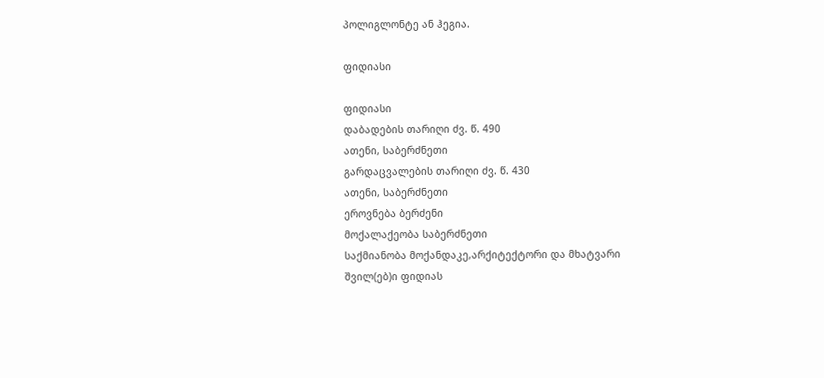პოლიგლონტე ან ჰეგია.

ფიდიასი

ფიდიასი
დაბადების თარიღი ძვ. წ. 490
ათენი, საბერძნეთი
გარდაცვალების თარიღი ძვ. წ. 430
ათენი, საბერძნეთი
ეროვნება ბერძენი
მოქალაქეობა საბერძნეთი
საქმიანობა მოქანდაკე,არქიტექტორი და მხატვარი
შვილ(ებ)ი ფიდიას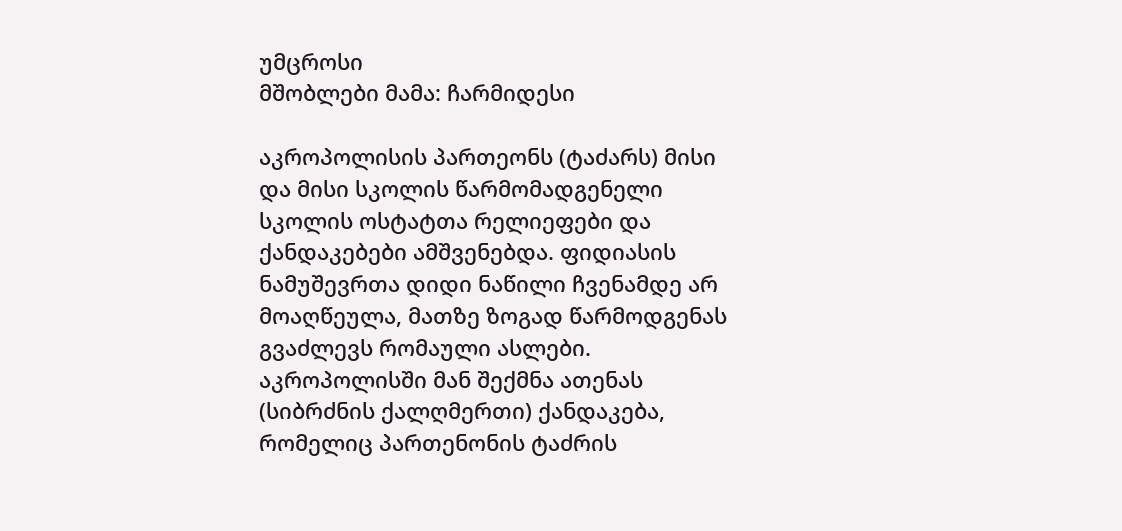უმცროსი
მშობლები მამა: ჩარმიდესი

აკროპოლისის პართეონს (ტაძარს) მისი და მისი სკოლის წარმომადგენელი სკოლის ოსტატთა რელიეფები და ქანდაკებები ამშვენებდა. ფიდიასის ნამუშევრთა დიდი ნაწილი ჩვენამდე არ მოაღწეულა, მათზე ზოგად წარმოდგენას გვაძლევს რომაული ასლები. აკროპოლისში მან შექმნა ათენას (სიბრძნის ქალღმერთი) ქანდაკება, რომელიც პართენონის ტაძრის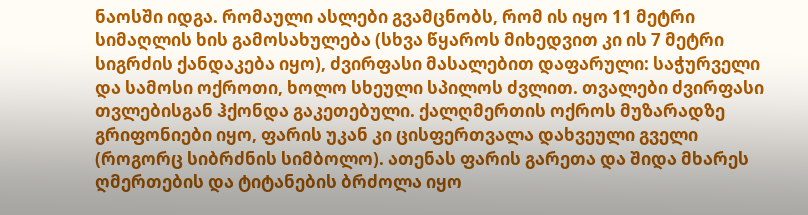ნაოსში იდგა. რომაული ასლები გვამცნობს, რომ ის იყო 11 მეტრი სიმაღლის ხის გამოსახულება (სხვა წყაროს მიხედვით კი ის 7 მეტრი სიგრძის ქანდაკება იყო), ძვირფასი მასალებით დაფარული: საჭურველი და სამოსი ოქროთი, ხოლო სხეული სპილოს ძვლით. თვალები ძვირფასი თვლებისგან ჰქონდა გაკეთებული. ქალღმერთის ოქროს მუზარადზე გრიფონიები იყო, ფარის უკან კი ცისფერთვალა დახვეული გველი (როგორც სიბრძნის სიმბოლო). ათენას ფარის გარეთა და შიდა მხარეს ღმერთების და ტიტანების ბრძოლა იყო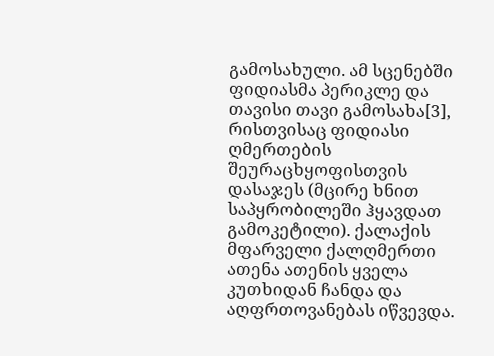გამოსახული. ამ სცენებში ფიდიასმა პერიკლე და თავისი თავი გამოსახა[3], რისთვისაც ფიდიასი ღმერთების შეურაცხყოფისთვის დასაჯეს (მცირე ხნით საპყრობილეში ჰყავდათ გამოკეტილი). ქალაქის მფარველი ქალღმერთი ათენა ათენის ყველა კუთხიდან ჩანდა და აღფრთოვანებას იწვევდა.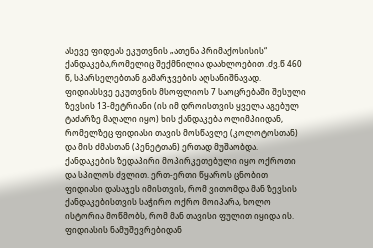ასევე ფიდეას ეკუთვნის „ათენა პრიმაქოსისის“ ქანდაკება,რომელიც შექმნილია დაახლოებით .ძვ.წ 460 წ, სპარსელებთან გამარჯვების აღსანიშნავად. ფიდიასსვე ეკუთვნის მსოფლიოს 7 საოცრებაში შესული ზევსის 13-მეტრიანი (ის იმ დროისთვის ყველა აგებულ ტაძარზე მაღალი იყო) ხის ქანდაკება ოლიმპიიდან, რომელზეც ფიდიასი თავის მოსწავლე (კოლოტოსთან) და მის ძმასთან (პენეტთან) ერთად მუშაობდა. ქანდაკების ზედაპირი მოპირკეთებული იყო ოქროთი და სპილოს ძვლით. ერთ-ერთი წყაროს ცნობით ფიდიასი დასაჯეს იმისთვის, რომ ვითომდა მან ზევსის ქანდაკებისთვის საჭირო ოქრო მოიპარა, ხოლო ისტორია მოწმობს, რომ მან თავისი ფულით იყიდა ის. ფიდიასის ნამუშევრებიდან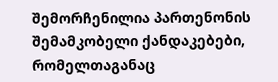შემორჩენილია პართენონის შემამკობელი ქანდაკებები, რომელთაგანაც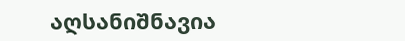აღსანიშნავია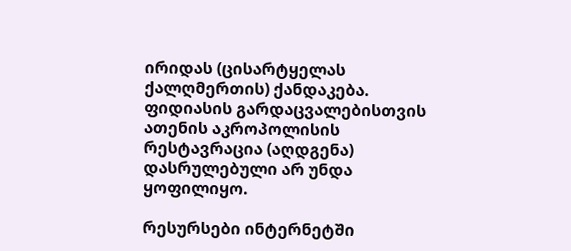ირიდას (ცისარტყელას ქალღმერთის) ქანდაკება. ფიდიასის გარდაცვალებისთვის ათენის აკროპოლისის რესტავრაცია (აღდგენა) დასრულებული არ უნდა ყოფილიყო.

რესურსები ინტერნეტში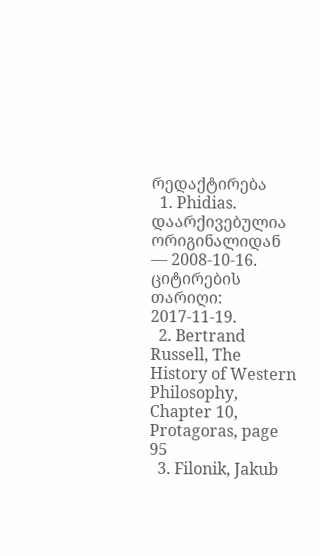რედაქტირება
  1. Phidias. დაარქივებულია ორიგინალიდან — 2008-10-16. ციტირების თარიღი: 2017-11-19.
  2. Bertrand Russell, The History of Western Philosophy, Chapter 10, Protagoras, page 95
  3. Filonik, Jakub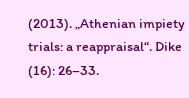(2013). „Athenian impiety trials: a reappraisal“. Dike (16): 26–33.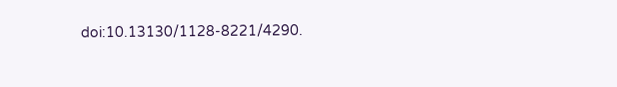doi:10.13130/1128-8221/4290.